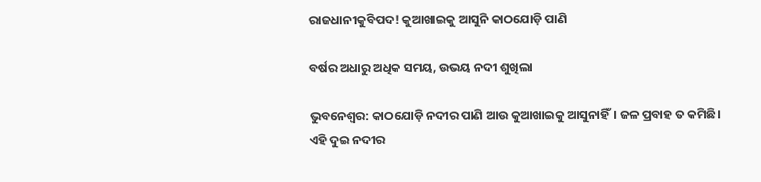ରାଜଧାନୀକୁବିପଦ! କୁଆଖାଇକୁ ଆସୁନି କାଠଯୋଡ଼ି ପାଣି

ବର୍ଷର ଅଧାରୁ ଅଧିକ ସମୟ, ଉଭୟ ନଦୀ ଶୁଖିଲା

ଭୁବନେଶ୍ୱର: କାଠଯୋଡ଼ି ନଦୀର ପାଣି ଆଉ କୁଆଖାଇକୁ ଆସୁନାହିଁ। ଜଳ ପ୍ରବାହ ତ କମିଛି। ଏହି ଦୁଇ ନଦୀର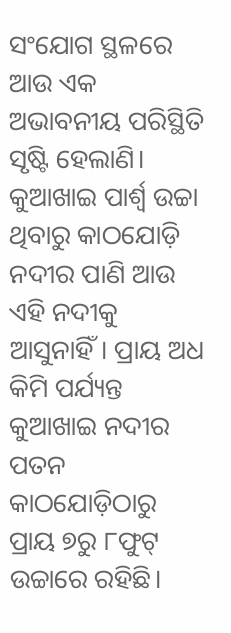ସଂଯୋଗ ସ୍ଥଳରେ ଆଉ ଏକ ଅଭାବନୀୟ ପରିସ୍ଥିତି ସୃଷ୍ଟି ହେଲାଣି। କୁଆଖାଇ ପାର୍ଶ୍ୱ ଉଚ୍ଚା ଥିବାରୁ କାଠଯୋଡ଼ି ନଦୀର ପାଣି ଆଉ ଏହି ନଦୀକୁ ଆସୁନାହିଁ। ପ୍ରାୟ ଅଧ କିମି ପର୍ଯ୍ୟନ୍ତ କୁଆଖାଇ ନଦୀର ପତନ କାଠଯୋଡ଼ିଠାରୁ ପ୍ରାୟ ୭ରୁ ୮ଫୁଟ୍‌ ଉଚ୍ଚାରେ ରହିଛି।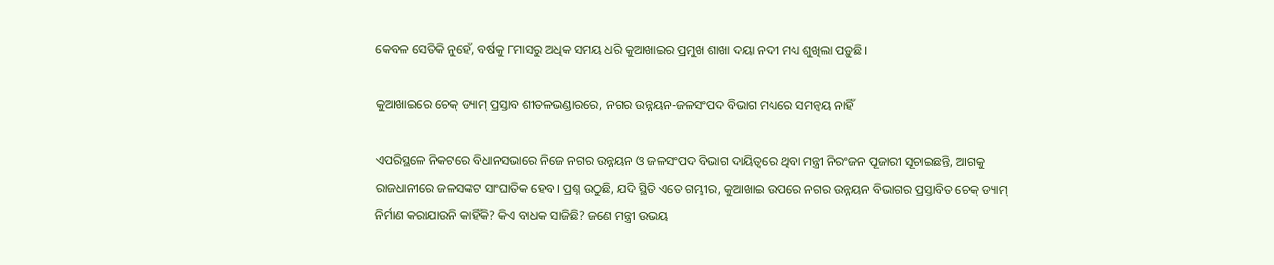କେବଳ ସେତିକି ନୁହେଁ, ବର୍ଷକୁ ୮ମାସରୁ ଅଧିକ ସମୟ ଧରି କୁଆଖାଇର ପ୍ରମୁଖ ଶାଖା ଦୟା ନଦୀ ମଧ୍ୟ ଶୁଖିଲା ପଡ଼ୁଛି।

କୁଆଖାଇରେ ଚେକ୍‌ ଡ୍ୟାମ୍‌ ପ୍ରସ୍ତାବ ଶୀତଳଭଣ୍ଡାରରେ, ନଗର ଉନ୍ନୟନ-ଜଳସଂପଦ ବିଭାଗ ମଧ୍ୟରେ ସମନ୍ଵୟ ନାହିଁ

ଏପରିସ୍ଥଳେ ନିକଟରେ ବିଧାନସଭାରେ ନିଜେ ନଗର ଉନ୍ନୟନ ଓ ଜଳସଂପଦ ବିଭାଗ ଦାୟିତ୍ୱରେ ଥିବା ମନ୍ତ୍ରୀ ନିରଂଜନ ପୂଜାରୀ ସୂଚାଇଛନ୍ତି, ଆଗକୁ ରାଜଧାନୀରେ ଜଳସଙ୍କଟ ସାଂଘାତିକ ହେବ। ପ୍ରଶ୍ନ ଉଠୁଛି, ଯଦି ସ୍ଥିତି ଏତେ ଗମ୍ଭୀର, କୁଆଖାଇ ଉପରେ ନଗର ଉନ୍ନୟନ ବିଭାଗର ପ୍ରସ୍ତାବିତ ଚେକ୍‌ ଡ୍ୟାମ୍‌ ନିର୍ମାଣ କରାଯାଉନି କାହିଁକି? କିଏ ବାଧକ ସାଜିଛି? ଜଣେ ମନ୍ତ୍ରୀ ଉଭୟ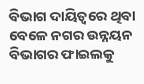ବିଭାଗ ଦାୟିତ୍ୱରେ ଥିବା ବେଳେ ନଗର ଉନ୍ନୟନ ବିଭାଗର ଫାଇଲକୁ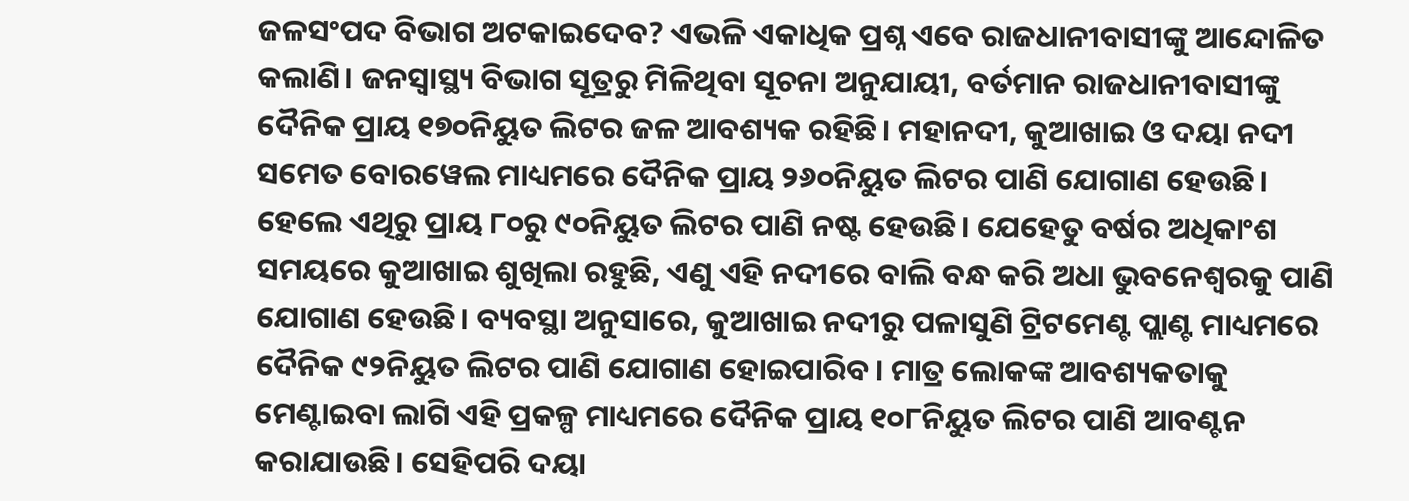ଜଳସଂପଦ ବିଭାଗ ଅଟକାଇଦେବ? ଏଭଳି ଏକାଧିକ ପ୍ରଶ୍ନ ଏବେ ରାଜଧାନୀବାସୀଙ୍କୁ ଆନ୍ଦୋଳିତ କଲାଣି। ଜନସ୍ୱାସ୍ଥ୍ୟ ବିଭାଗ ସୂତ୍ରରୁ ମିଳିଥିବା ସୂଚନା ଅନୁଯାୟୀ, ବର୍ତମାନ ରାଜଧାନୀବାସୀଙ୍କୁ ଦୈନିକ ପ୍ରାୟ ୧୭୦ନିୟୁତ ଲିଟର ଜଳ ଆବଶ୍ୟକ ରହିଛି। ମହାନଦୀ, କୁଆଖାଇ ଓ ଦୟା ନଦୀ ସମେତ ବୋରୱେଲ ମାଧ୍ୟମରେ ଦୈନିକ ପ୍ରାୟ ୨୬୦ନିୟୁତ ଲିଟର ପାଣି ଯୋଗାଣ ହେଉଛି। ହେଲେ ଏଥିରୁ ପ୍ରାୟ ୮୦ରୁ ୯୦ନିୟୁତ ଲିଟର ପାଣି ନଷ୍ଟ ହେଉଛି। ଯେହେତୁ ବର୍ଷର ଅଧିକାଂଶ ସମୟରେ କୁଆଖାଇ ଶୁଖିଲା ରହୁଛି, ଏଣୁ ଏହି ନଦୀରେ ବାଲି ବନ୍ଧ କରି ଅଧା ଭୁବନେଶ୍ୱରକୁ ପାଣି ଯୋଗାଣ ହେଉଛି। ବ୍ୟବସ୍ଥା ଅନୁସାରେ, କୁଆଖାଇ ନଦୀରୁ ପଳାସୁଣି ଟ୍ରିଟମେଣ୍ଟ ପ୍ଲାଣ୍ଟ ମାଧ୍ୟମରେ ଦୈନିକ ୯୨ନିୟୁତ ଲିଟର ପାଣି ଯୋଗାଣ ହୋଇପାରିବ। ମାତ୍ର ଲୋକଙ୍କ ଆବଶ୍ୟକତାକୁ ମେଣ୍ଟାଇବା ଲାଗି ଏହି ପ୍ରକଳ୍ପ ମାଧ୍ୟମରେ ଦୈନିକ ପ୍ରାୟ ୧୦୮ନିୟୁତ ଲିଟର ପାଣି ଆବଣ୍ଟନ କରାଯାଉଛି। ସେହିପରି ଦୟା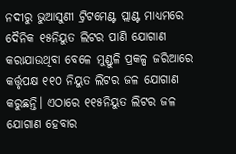ନଦୀରୁ ଭୁଆସୁଣୀ ଟ୍ରିଟମେଣ୍ଟ ପ୍ଲାଣ୍ଟ ମାଧ୍ୟମରେ ଦୈନିକ ୧୫ନିୟୁତ ଲିଟର ପାଣି ଯୋଗାଣ କରାଯାଉଥିବା ବେଳେ ମୁଣ୍ଡୁଳି ପ୍ରକଳ୍ପ ଜରିଆରେ କର୍ତ୍ତୃପକ୍ଷ ୧୧୦ ନିୟୁତ ଲିଟର ଜଳ ଯୋଗାଣ କରୁଛନ୍ତି। ଏଠାରେ ୧୧୫ନିୟୁତ ଲିଟର ଜଳ ଯୋଗାଣ ହେବାର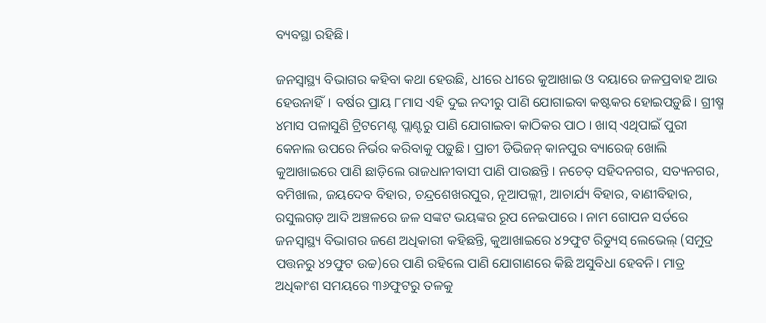ବ୍ୟବସ୍ଥା ରହିଛି।

ଜନସ୍ୱାସ୍ଥ୍ୟ ବିଭାଗର କହିବା କଥା ହେଉଛି, ଧୀରେ ଧୀରେ କୁଆଖାଇ ଓ ଦୟାରେ ଜଳପ୍ରବାହ ଆଉ ହେଉନାହିଁ। ବର୍ଷର ପ୍ରାୟ ୮ମାସ ଏହି ଦୁଇ ନଦୀରୁ ପାଣି ଯୋଗାଇବା କଷ୍ଟକର ହୋଇପଡ଼ୁଛି। ଗ୍ରୀଷ୍ମ ୪ମାସ ପଳାସୁଣି ଟ୍ରିଟମେଣ୍ଟ ପ୍ଲାଣ୍ଟରୁ ପାଣି ଯୋଗାଇବା କାଠିକର ପାଠ। ଖାସ୍‌ ଏଥିପାଇଁ ପୁରୀ କେନାଲ ଉପରେ ନିର୍ଭର କରିବାକୁ ପଡ଼ୁଛି। ପ୍ରାଚୀ ଡିଭିଜନ୍‌ କାନପୁର ବ୍ୟାରେଜ୍‌ ଖୋଲି କୁଆଖାଇରେ ପାଣି ଛାଡ଼ିଲେ ରାଜଧାନୀବାସୀ ପାଣି ପାଉଛନ୍ତି। ନଚେତ୍‌ ସହିଦନଗର, ସତ୍ୟନଗର, ବମିଖାଲ, ଜୟଦେବ ବିହାର, ଚନ୍ଦ୍ରଶେଖରପୁର, ନୂଆପଲ୍ଲୀ, ଆଚାର୍ଯ୍ୟ ବିହାର, ବାଣୀବିହାର, ରସୁଲଗଡ଼ ଆଦି ଅଞ୍ଚଳରେ ଜଳ ସଙ୍କଟ ଭୟଙ୍କର ରୂପ ନେଇପାରେ। ନାମ ଗୋପନ ସର୍ତରେ ଜନସ୍ୱାସ୍ଥ୍ୟ ବିଭାଗର ଜଣେ ଅଧିକାରୀ କହିଛନ୍ତି, କୁଆଖାଇରେ ୪୨ଫୁଟ ରିଡ୍ୟୁସ୍‌ ଲେଭେଲ୍‌ (ସମୁଦ୍ର ପତ୍ତନରୁ ୪୨ଫୁଟ ଉଚ୍ଚ)ରେ ପାଣି ରହିଲେ ପାଣି ଯୋଗାଣରେ କିଛି ଅସୁବିଧା ହେବନି। ମାତ୍ର ଅଧିକାଂଶ ସମୟରେ ୩୬ଫୁଟରୁ ତଳକୁ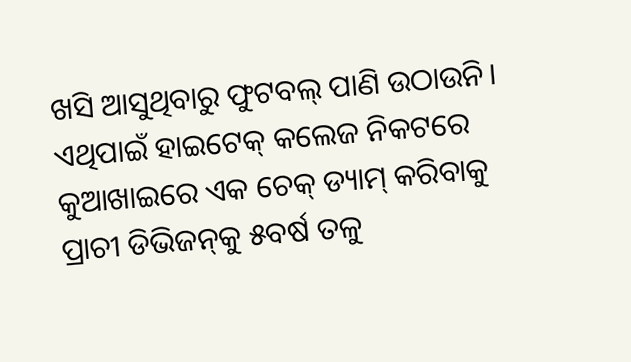ଖସି ଆସୁଥିବାରୁ ଫୁଟବଲ୍‌ ପାଣି ଉଠାଉନି। ଏଥିପାଇଁ ହାଇଟେକ୍‌ କଲେଜ ନିକଟରେ କୁଆଖାଇରେ ଏକ ଚେକ୍‌ ଡ୍ୟାମ୍‌ କରିବାକୁ ପ୍ରାଚୀ ଡିଭିଜନ୍‌କୁ ୫ବର୍ଷ ତଳୁ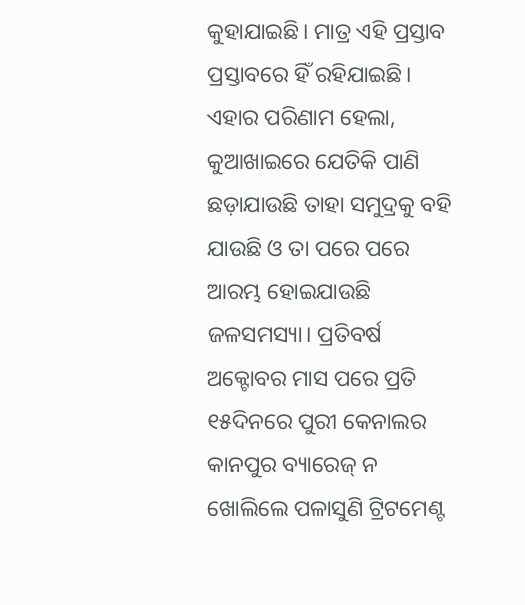କୁହାଯାଇଛି। ମାତ୍ର ଏହି ପ୍ରସ୍ତାବ ପ୍ରସ୍ତାବରେ ହିଁ ରହିଯାଇଛି। ଏହାର ପରିଣାମ ହେଲା, କୁଆଖାଇରେ ଯେତିକି ପାଣି ଛଡ଼ାଯାଉଛି ତାହା ସମୁଦ୍ରକୁ ବହି ଯାଉଛି ଓ ତା ପରେ ପରେ ଆରମ୍ଭ ହୋଇଯାଉଛି ଜଳସମସ୍ୟା। ପ୍ରତିବର୍ଷ ଅକ୍ଟୋବର ମାସ ପରେ ପ୍ରତି ୧୫ଦିନରେ ପୁରୀ କେନାଲର କାନପୁର ବ୍ୟାରେଜ୍‌ ନ ଖୋଲିଲେ ପଳାସୁଣି ଟ୍ରିଟମେଣ୍ଟ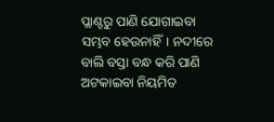ପ୍ଲାଣ୍ଟରୁ ପାଣି ଯୋଗାଇବା ସମ୍ଭବ ହେଉନାହିଁ। ନଦୀରେ ବାଲି ବସ୍ତା ବନ୍ଧ କରି ପାଣି ଅଟକାଇବା ନିୟମିତ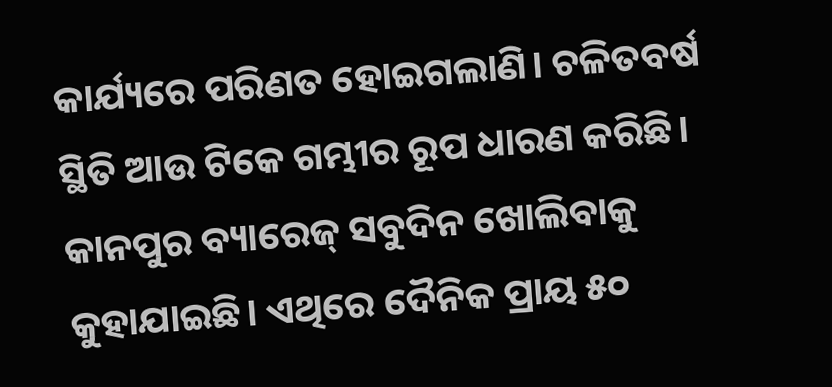କାର୍ଯ୍ୟରେ ପରିଣତ ହୋଇଗଲାଣି। ଚଳିତବର୍ଷ ସ୍ଥିତି ଆଉ ଟିକେ ଗମ୍ଭୀର ରୂପ ଧାରଣ କରିଛି। କାନପୁର ବ୍ୟାରେଜ୍‌ ସବୁଦିନ ଖୋଲିବାକୁ କୁହାଯାଇଛି। ଏଥିରେ ଦୈନିକ ପ୍ରାୟ ୫୦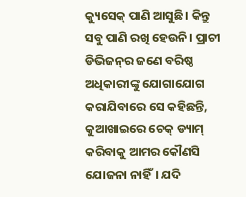କ୍ୟୁସେକ୍‌ ପାଣି ଆସୁଛି। କିନ୍ତୁ ସବୁ ପାଣି ରଖି ହେଉନି। ପ୍ରାଚୀ ଡିଭିଜନ୍‌ର ଜଣେ ବରିଷ୍ଠ ଅଧିକାରୀଙ୍କୁ ଯୋଗାଯୋଗ କରାଯିବାରେ ସେ କହିଛନ୍ତି, କୁଆଖାଇରେ ଚେକ୍‌ ଡ୍ୟାମ୍‌ କରିବାକୁ ଆମର କୌଣସି ଯୋଜନା ନାହିଁ। ଯଦି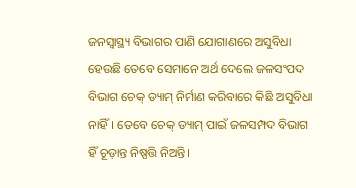ଜନସ୍ୱାସ୍ଥ୍ୟ ବିଭାଗର ପାଣି ଯୋଗାଣରେ ଅସୁବିଧା ହେଉଛି ତେବେ ସେମାନେ ଅର୍ଥ ଦେଲେ ଜଳସଂପଦ ବିଭାଗ ଚେକ୍‌ ଡ୍ୟାମ୍‌ ନିର୍ମାଣ କରିବାରେ କିଛି ଅସୁବିଧା ନାହିଁ। ତେବେ ଚେକ୍‌ ଡ୍ୟାମ୍‌ ପାଇଁ ଜଳସମ୍ପଦ ବିଭାଗ ହିଁ ଚୂଡ଼ାନ୍ତ ନିଷ୍ପତ୍ତି ନିଅନ୍ତି।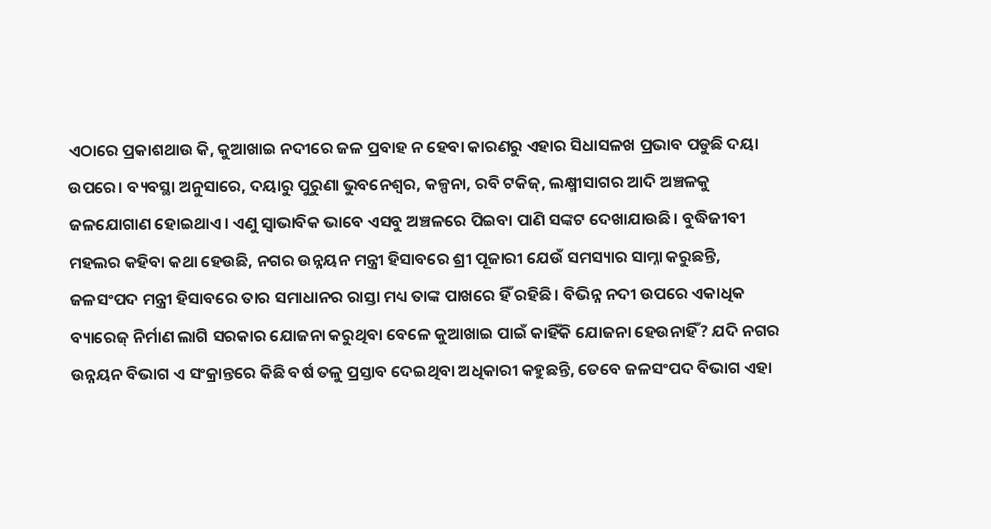ଏଠାରେ ପ୍ରକାଶଥାଉ କି, କୁଆଖାଇ ନଦୀରେ ଜଳ ପ୍ରବାହ ନ ହେବା କାରଣରୁ ଏହାର ସିଧାସଳଖ ପ୍ରଭାବ ପଡୁଛି ଦୟା ଉପରେ। ବ୍ୟବସ୍ଥା ଅନୁସାରେ, ଦୟାରୁ ପୁରୁଣା ଭୁବନେଶ୍ୱର, କଳ୍ପନା, ରବି ଟକିଜ୍‌, ଲକ୍ଷ୍ମୀସାଗର ଆଦି ଅଞ୍ଚଳକୁ ଜଳଯୋଗାଣ ହୋଇଥାଏ। ଏଣୁ ସ୍ୱାଭାବିକ ଭାବେ ଏସବୁ ଅଞ୍ଚଳରେ ପିଇବା ପାଣି ସଙ୍କଟ ଦେଖାଯାଉଛି। ବୁଦ୍ଧିଜୀବୀ ମହଲର କହିବା କଥା ହେଉଛି, ନଗର ଉନ୍ନୟନ ମନ୍ତ୍ରୀ ହିସାବରେ ଶ୍ରୀ ପୂଜାରୀ ଯେଉଁ ସମସ୍ୟାର ସାମ୍ନା କରୁଛନ୍ତି, ଜଳସଂପଦ ମନ୍ତ୍ରୀ ହିସାବରେ ତାର ସମାଧାନର ରାସ୍ତା ମଧ୍ୟ ତାଙ୍କ ପାଖରେ ହିଁ ରହିଛି। ବିଭିନ୍ନ ନଦୀ ଉପରେ ଏକାଧିକ ବ୍ୟାରେଜ୍‌ ନିର୍ମାଣ ଲାଗି ସରକାର ଯୋଜନା କରୁଥିବା ବେଳେ କୁଆଖାଇ ପାଇଁ କାହିଁକି ଯୋଜନା ହେଉନାହିଁ? ଯଦି ନଗର ଉନ୍ନୟନ ବିଭାଗ ଏ ସଂକ୍ରାନ୍ତରେ କିଛି ବର୍ଷ ତଳୁ ପ୍ରସ୍ତାବ ଦେଇଥିବା ଅଧିକାରୀ କହୁଛନ୍ତି, ତେବେ ଜଳସଂପଦ ବିଭାଗ ଏହା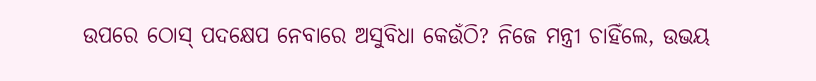ଉପରେ ଠୋସ୍‌ ପଦକ୍ଷେପ ନେବାରେ ଅସୁବିଧା କେଉଁଠି? ନିଜେ ମନ୍ତ୍ରୀ ଚାହିଁଲେ, ଉଭୟ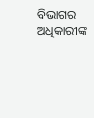ବିଭାଗର ଅଧିକାରୀଙ୍କ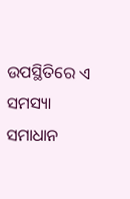ଉପସ୍ଥିତିରେ ଏ ସମସ୍ୟା ସମାଧାନ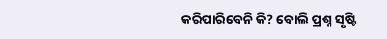କରିପାରିବେନି କି? ବୋଲି ପ୍ରଶ୍ନ ସୃଷ୍ଟି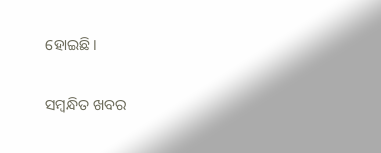ହୋଇଛି।

ସମ୍ବନ୍ଧିତ ଖବର